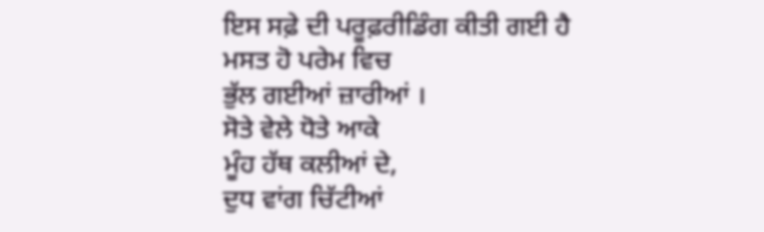ਇਸ ਸਫ਼ੇ ਦੀ ਪਰੂਫ਼ਰੀਡਿੰਗ ਕੀਤੀ ਗਈ ਹੈ
ਮਸਤ ਹੋ ਪਰੇਮ ਵਿਚ
ਭੁੱਲ ਗਈਆਂ ਜ਼ਾਰੀਆਂ ।
ਸੋਤੇ ਵੇਲੇ ਧੋਤੇ ਆਕੇ
ਮੂੰਹ ਹੱਥ ਕਲੀਆਂ ਦੇ,
ਦੁਧ ਵਾਂਗ ਚਿੱਟੀਆਂ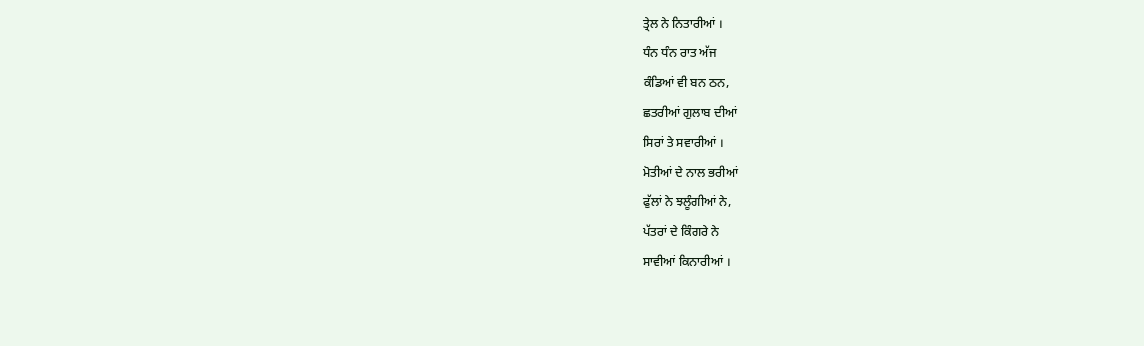ਤ੍ਰੇਲ ਨੇ ਨਿਤਾਰੀਆਂ ।
ਧੰਨ ਧੰਨ ਰਾਤ ਅੱਜ
ਕੰਡਿਆਂ ਵੀ ਬਨ ਠਨ,
ਛਤਰੀਆਂ ਗੁਲਾਬ ਦੀਆਂ
ਸਿਰਾਂ ਤੇ ਸਵਾਰੀਆਂ ।
ਮੋਤੀਆਂ ਦੇ ਨਾਲ ਭਰੀਆਂ
ਫੁੱਲਾਂ ਨੇ ਝਲੂੰਗੀਆਂ ਨੇ,
ਪੱਤਰਾਂ ਦੇ ਕਿੰਗਰੇ ਨੇ
ਸਾਵੀਆਂ ਕਿਨਾਰੀਆਂ ।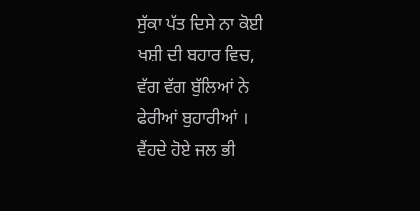ਸੁੱਕਾ ਪੱਤ ਦਿਸੇ ਨਾ ਕੋਈ
ਖਸ਼ੀ ਦੀ ਬਹਾਰ ਵਿਚ,
ਵੱਗ ਵੱਗ ਬੁੱਲਿਆਂ ਨੇ
ਫੇਰੀਆਂ ਬੁਹਾਰੀਆਂ ।
ਵੈਂਹਦੇ ਹੋਏ ਜਲ ਭੀ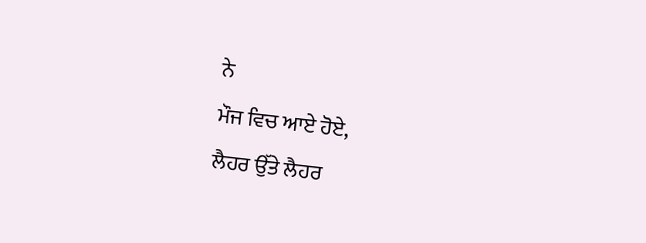ਨੇ
ਮੌਜ ਵਿਚ ਆਏ ਹੋਏ,
ਲੈਹਰ ਉੱਤੇ ਲੈਹਰ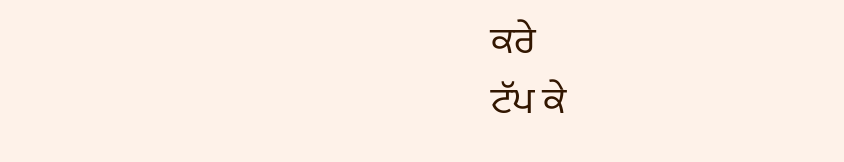ਕਰੇ
ਟੱਪ ਕੇ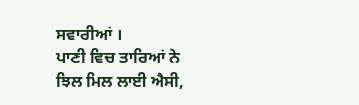ਸਵਾਰੀਆਂ ।
ਪਾਣੀ ਵਿਚ ਤਾਰਿਆਂ ਨੇ
ਝਿਲ ਮਿਲ ਲਾਈ ਐਸੀ,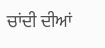ਚਾਂਦੀ ਦੀਆਂ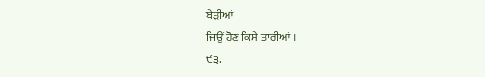ਬੇੜੀਆਂ
ਜਿਉਂ ਹੋਣ ਕਿਸੇ ਤਾਰੀਆਂ ।
੯੩.